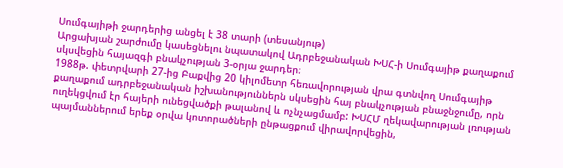Սումգայիթի ջարդերից անցել է 38 տարի (տեսանյութ)
Արցախյան շարժումը կասեցնելու նպատակով Ադրբեջանական ԽՍՀ-ի Սումգայիթ քաղաքում սկսվեցին հայազգի բնակչության 3-օրյա ջարդեր։
1988թ. փետրվարի 27-ից Բաքվից 20 կիլոմետր հեռավորության վրա գտնվող Սումգայիթ քաղաքում ադրբեջանական իշխանություններն սկսեցին հայ բնակչության բնաջնջումը, որն ուղեկցվում էր հայերի ունեցվածքի թալանով և ոչնչացմամբ: ԽՍՀՄ ղեկավարության լռության պայմաններում երեք օրվա կոտորածների ընթացքում վիրավորվեցին,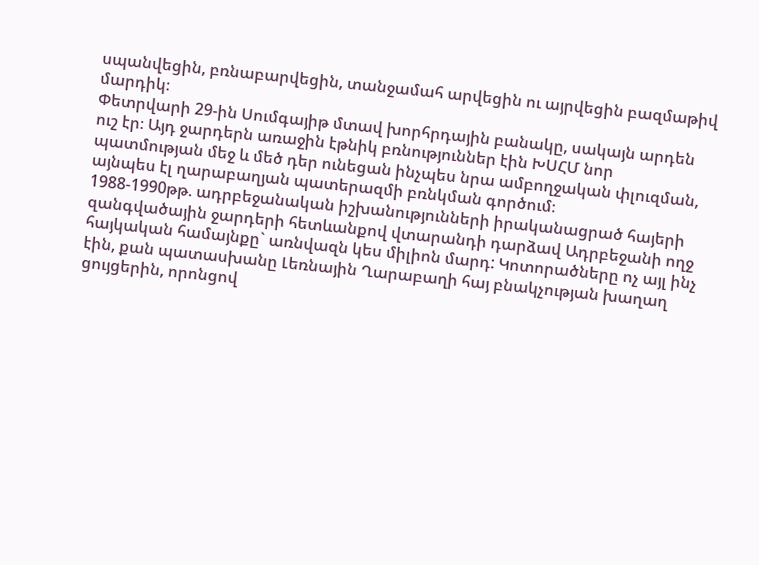սպանվեցին, բռնաբարվեցին, տանջամահ արվեցին ու այրվեցին բազմաթիվ մարդիկ։
Փետրվարի 29-ին Սումգայիթ մտավ խորհրդային բանակը, սակայն արդեն ուշ էր։ Այդ ջարդերն առաջին էթնիկ բռնություններ էին ԽՍՀՄ նոր պատմության մեջ և մեծ դեր ունեցան ինչպես նրա ամբողջական փլուզման, այնպես էլ ղարաբաղյան պատերազմի բռնկման գործում։
1988-1990թթ. ադրբեջանական իշխանությունների իրականացրած հայերի զանգվածային ջարդերի հետևանքով վտարանդի դարձավ Ադրբեջանի ողջ հայկական համայնքը` առնվազն կես միլիոն մարդ: Կոտորածները ոչ այլ ինչ էին, քան պատասխանը Լեռնային Ղարաբաղի հայ բնակչության խաղաղ ցույցերին, որոնցով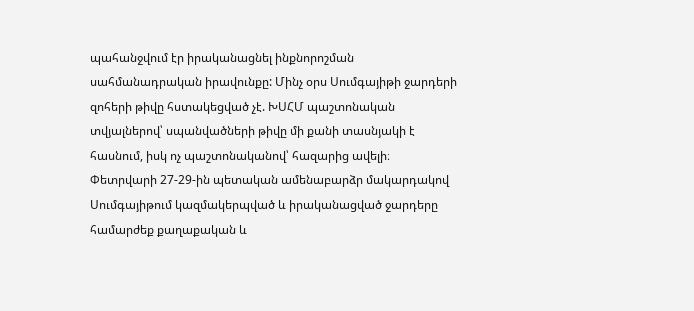պահանջվում էր իրականացնել ինքնորոշման սահմանադրական իրավունքը: Մինչ օրս Սումգայիթի ջարդերի զոհերի թիվը հստակեցված չէ. ԽՍՀՄ պաշտոնական տվյալներով՝ սպանվածների թիվը մի քանի տասնյակի է հասնում, իսկ ոչ պաշտոնականով՝ հազարից ավելի։
Փետրվարի 27-29-ին պետական ամենաբարձր մակարդակով Սումգայիթում կազմակերպված և իրականացված ջարդերը համարժեք քաղաքական և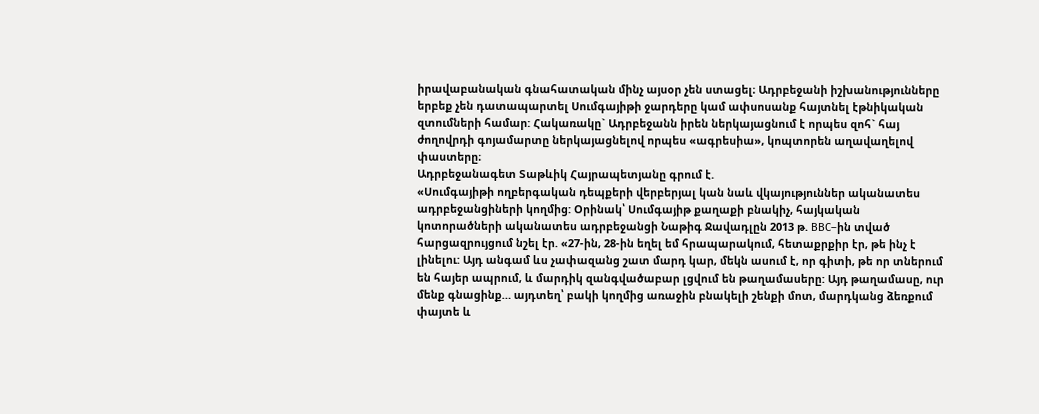իրավաբանական գնահատական մինչ այսօր չեն ստացել։ Ադրբեջանի իշխանությունները երբեք չեն դատապարտել Սումգայիթի ջարդերը կամ ափսոսանք հայտնել էթնիկական զտումների համար: Հակառակը` Ադրբեջանն իրեն ներկայացնում է որպես զոհ` հայ ժողովրդի գոյամարտը ներկայացնելով որպես «ագրեսիա», կոպտորեն աղավաղելով փաստերը։
Ադրբեջանագետ Տաթևիկ Հայրապետյանը գրում է.
«Սումգայիթի ողբերգական դեպքերի վերբերյալ կան նաև վկայություններ ականատես ադրբեջանցիների կողմից: Օրինակ՝ Սումգայիթ քաղաքի բնակիչ, հայկական կոտորածների ականատես ադրբեջանցի Նաթիգ Ջավադլըն 2013 թ. BBC–ին տված հարցազրույցում նշել էր. «27-ին, 28-ին եղել եմ հրապարակում, հետաքրքիր էր, թե ինչ է լինելու: Այդ անգամ ևս չափազանց շատ մարդ կար, մեկն ասում է, որ գիտի, թե որ տներում են հայեր ապրում, և մարդիկ զանգվածաբար լցվում են թաղամասերը: Այդ թաղամասը, ուր մենք գնացինք… այդտեղ՝ բակի կողմից առաջին բնակելի շենքի մոտ, մարդկանց ձեռքում փայտե և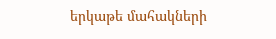երկաթե մահակների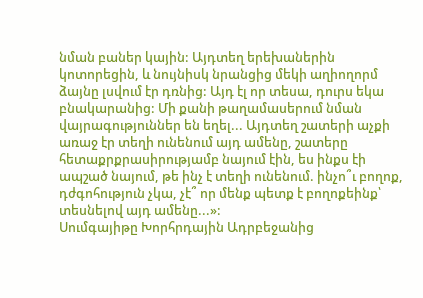նման բաներ կային: Այդտեղ երեխաներին կոտորեցին, և նույնիսկ նրանցից մեկի աղիողորմ ձայնը լսվում էր դռնից: Այդ էլ որ տեսա, դուրս եկա բնակարանից: Մի քանի թաղամասերում նման վայրագություններ են եղել... Այդտեղ շատերի աչքի առաջ էր տեղի ունենում այդ ամենը, շատերը հետաքրքրասիրությամբ նայում էին, ես ինքս էի ապշած նայում, թե ինչ է տեղի ունենում. ինչո՞ւ բողոք, դժգոհություն չկա, չէ՞ որ մենք պետք է բողոքեինք՝ տեսնելով այդ ամենը...»:
Սումգայիթը Խորհրդային Ադրբեջանից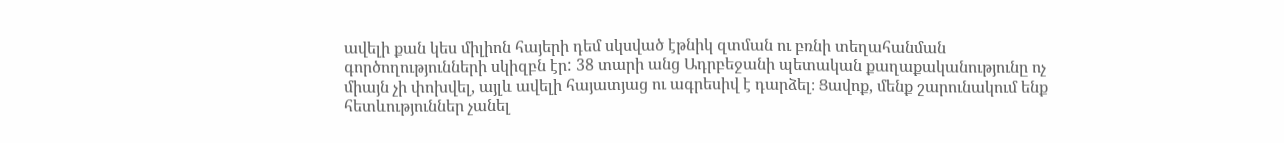ավելի քան կես միլիոն հայերի դեմ սկսված էթնիկ զտման ու բռնի տեղահանման գործողությունների սկիզբն էր: 38 տարի անց Ադրբեջանի պետական քաղաքականությունը ոչ միայն չի փոխվել, այլև ավելի հայատյաց ու ագրեսիվ է դարձել։ Ցավոք, մենք շարունակում ենք հետևություններ չանել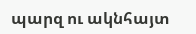պարզ ու ակնհայտ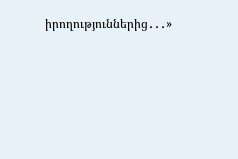իրողություններից․․․»